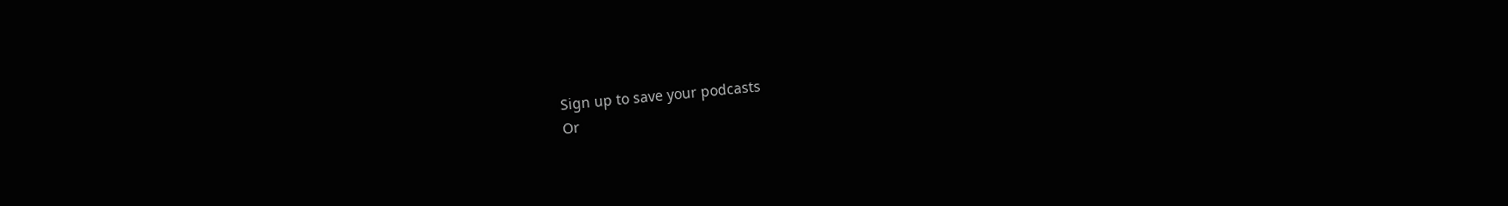Sign up to save your podcasts
Or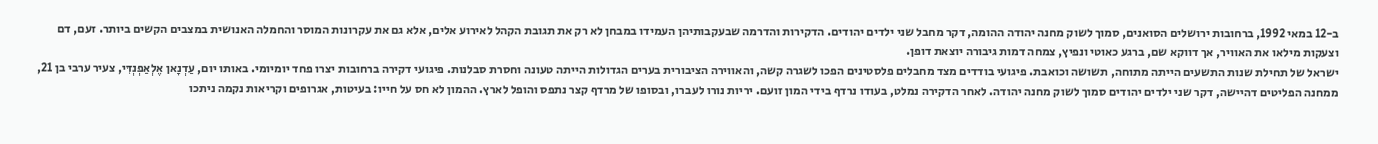ב-12 במאי 1992, ברחובות ירושלים הסואנים, סמוך לשוק מחנה יהודה ההומה, דקר מחבל שני ילדים יהודים. הדקירות והדרמה שבעקבותיהן העמידו במבחן לא רק את תגובת הקהל לאירוע אלים, אלא גם את עקרונות המוסר והחמלה האנושית במצבים הקשים ביותר. זעם, דם וצעקות מילאו את האוויר, אך דווקא שם, ברגע כאוטי ונפיץ, צמחה דמות גיבורה יוצאת דופן.
ישראל של תחילת שנות התשעים הייתה מתוחה, תשושה וכואבת. פיגועי בודדים מצד מחבלים פלסטינים הפכו לשגרה קשה, והאווירה הציבורית בערים הגדולות הייתה טעונה וחסרת סבלנות. פיגועי דקירה ברחובות יצרו פחד יומיומי. באותו יום, עַדְנָאן אֶלְאַפְנְדִּי, צעיר ערבי בן 21, ממחנה הפליטים דהיישה, דקר שני ילדים יהודים סמוך לשוק מחנה יהודה. לאחר הדקירה נמלט, בעודו נרדף בידי המון זועם. יריות נורו לעברו, ובסופו של מרדף קצר נתפס והופל לארץ. ההמון לא חס על חייו: בעיטות, אגרופים וקריאות נקמה ניתכו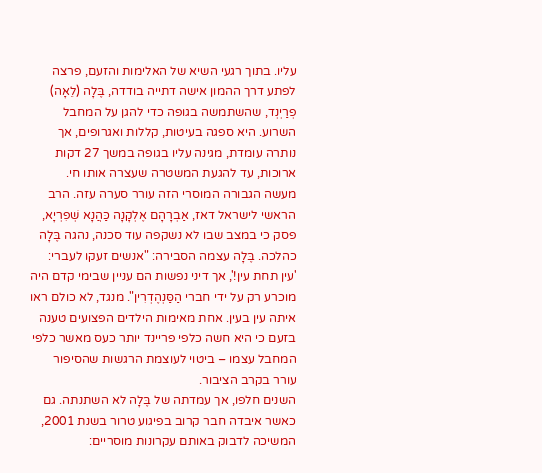עליו. בתוך רגעי השיא של האלימות והזעם, פרצה לפתע דרך ההמון אישה דתייה בודדה, בֶּלָה (לֵאָה) פְרַיְנְד, שהשתמשה בגופה כדי להגן על המחבל השרוע. היא ספגה בעיטות, קללות ואגרופים, אך נותרה עומדת, מגינה עליו בגופה במשך 27 דקות ארוכות, עד להגעת המשטרה שעצרה אותו חי.
מעשה הגבורה המוסרי הזה עורר סערה עזה. הרב הראשי לישראל דאז, אַבְרָהָם אֶלְקָנָה כַּהֲנָא שְׁפִרְיָא, פסק כי במצב שבו לא נשקפה עוד סכנה, נהגה בֶּלָה כהלכה. בֶּלָה עצמה הסבירה: "אנשים זעקו לעברי: 'עין תחת עין!', אך דיני נפשות הם עניין שבימי קדם היה מוכרע רק על ידי חברי הַסַּנְהֶדְרִין". מנגד, לא כולם ראו איתה עין בעין. אחת מאימות הילדים הפצועים טענה בזעם כי היא חשה כלפי פריינד יותר כעס מאשר כלפי המחבל עצמו – ביטוי לעוצמת הרגשות שהסיפור עורר בקרב הציבור.
השנים חלפו, אך עמדתה של בֶּלָה לא השתנתה. גם כאשר איבדה חבר קרוב בפיגוע טרור בשנת 2001, המשיכה לדבוק באותם עקרונות מוסריים: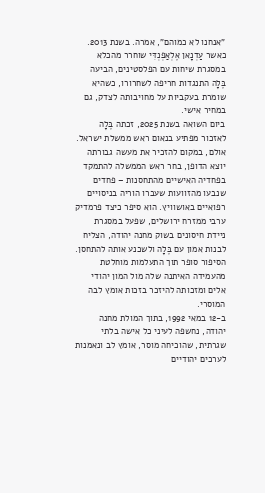"אנחנו לא כמוהם", אמרה. בשנת 2013. כאשר עַדְנָאן אֶלְאַפְנְדִּי שוחרר מהכלא במסגרת שיחות עם הפלסטינים, הביעה בֶּלָה התנגדות חריפה לשחרורו, כשהיא שומרת בעקביות על מחויבותה לצדק, גם במחיר אישי.
ביום השואה בשנת 2025, זכתה בֶּלָה לאזכור מפתיע בנאום ראש ממשלת ישראל. אולם, במקום להזכיר את מעשה גבורתה יוצא הדופן, בחר ראש הממשלה להתמקד בפחדיה האישיים מהתחסנות – פחדים שנבעו מהזוועות שעברו הוריה בניסויים רפואיים באושוויץ. הוא סיפר כיצד פרמדיק ערבי ממזרח ירושלים, שפעל במסגרת ניידת חיסונים בשוק מחנה יהודה, הצליח לבנות אמון עם בֶּלָה ולשכנע אותה להתחסן. הסיפור סופר תוך התעלמות מוחלטת מהעמידה האיתנה שלה מול המון יהודי אלים ומזכותה להיזכר בזכות אומץ לבה המוסרי.
ב-12 במאי 1992, בתוך המולת מחנה יהודה, נחשפה לעיני כל אישה בלתי שגרתית, שהוכיחה מוסר, אומץ לב ונאמנות לערכים יהודיים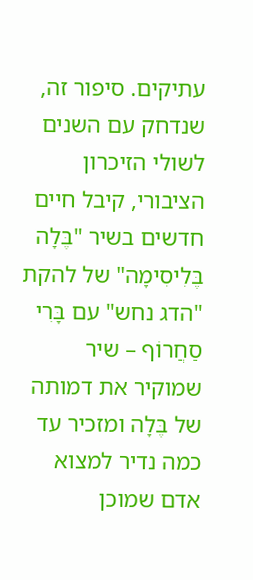עתיקים. סיפור זה, שנדחק עם השנים לשולי הזיכרון הציבורי, קיבל חיים חדשים בשיר "בֶּלָה בֶּלִיסִימָה" של להקת "הדג נחש" עם בָּרִי סַחֲרוֹף – שיר שמוקיר את דמותה של בֶּלָה ומזכיר עד כמה נדיר למצוא אדם שמוכן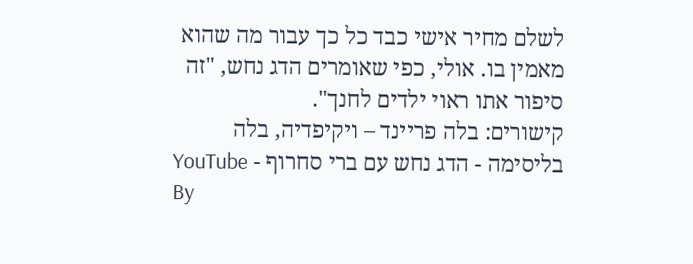לשלם מחיר אישי כבד כל כך עבור מה שהוא מאמין בו. אולי, כפי שאומרים הדג נחש, "זה סיפור אתו ראוי ילדים לחנך".
קישורים: בלה פריינד – ויקיפדיה, בלה בליסימה - הדג נחש עם ברי סחרוף - YouTube
By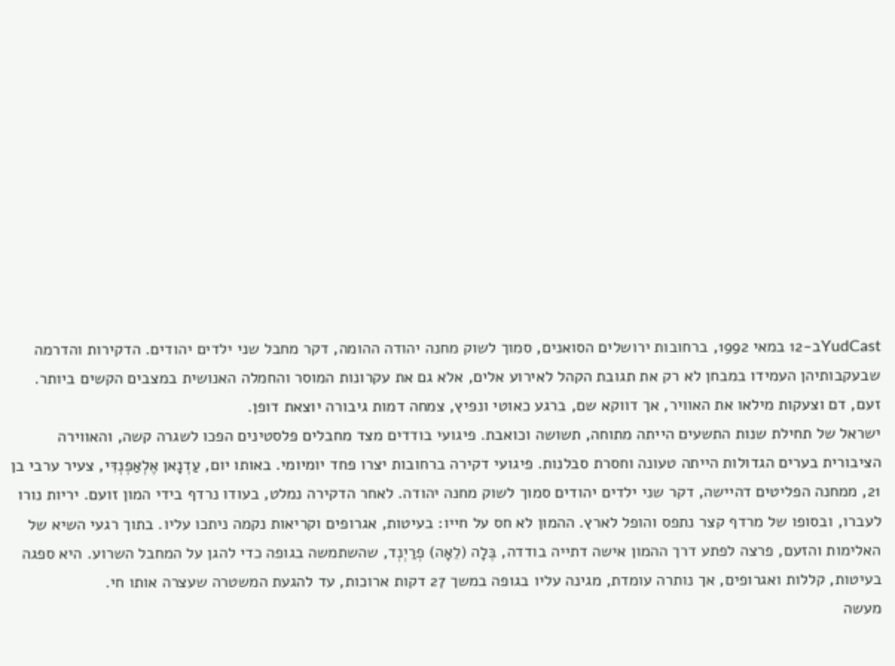YudCastב-12 במאי 1992, ברחובות ירושלים הסואנים, סמוך לשוק מחנה יהודה ההומה, דקר מחבל שני ילדים יהודים. הדקירות והדרמה שבעקבותיהן העמידו במבחן לא רק את תגובת הקהל לאירוע אלים, אלא גם את עקרונות המוסר והחמלה האנושית במצבים הקשים ביותר. זעם, דם וצעקות מילאו את האוויר, אך דווקא שם, ברגע כאוטי ונפיץ, צמחה דמות גיבורה יוצאת דופן.
ישראל של תחילת שנות התשעים הייתה מתוחה, תשושה וכואבת. פיגועי בודדים מצד מחבלים פלסטינים הפכו לשגרה קשה, והאווירה הציבורית בערים הגדולות הייתה טעונה וחסרת סבלנות. פיגועי דקירה ברחובות יצרו פחד יומיומי. באותו יום, עַדְנָאן אֶלְאַפְנְדִּי, צעיר ערבי בן 21, ממחנה הפליטים דהיישה, דקר שני ילדים יהודים סמוך לשוק מחנה יהודה. לאחר הדקירה נמלט, בעודו נרדף בידי המון זועם. יריות נורו לעברו, ובסופו של מרדף קצר נתפס והופל לארץ. ההמון לא חס על חייו: בעיטות, אגרופים וקריאות נקמה ניתכו עליו. בתוך רגעי השיא של האלימות והזעם, פרצה לפתע דרך ההמון אישה דתייה בודדה, בֶּלָה (לֵאָה) פְרַיְנְד, שהשתמשה בגופה כדי להגן על המחבל השרוע. היא ספגה בעיטות, קללות ואגרופים, אך נותרה עומדת, מגינה עליו בגופה במשך 27 דקות ארוכות, עד להגעת המשטרה שעצרה אותו חי.
מעשה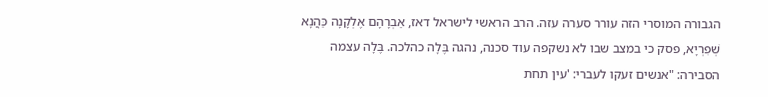הגבורה המוסרי הזה עורר סערה עזה. הרב הראשי לישראל דאז, אַבְרָהָם אֶלְקָנָה כַּהֲנָא שְׁפִרְיָא, פסק כי במצב שבו לא נשקפה עוד סכנה, נהגה בֶּלָה כהלכה. בֶּלָה עצמה הסבירה: "אנשים זעקו לעברי: 'עין תחת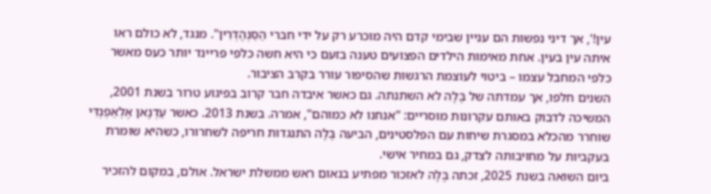עין!', אך דיני נפשות הם עניין שבימי קדם היה מוכרע רק על ידי חברי הַסַּנְהֶדְרִין". מנגד, לא כולם ראו איתה עין בעין. אחת מאימות הילדים הפצועים טענה בזעם כי היא חשה כלפי פריינד יותר כעס מאשר כלפי המחבל עצמו – ביטוי לעוצמת הרגשות שהסיפור עורר בקרב הציבור.
השנים חלפו, אך עמדתה של בֶּלָה לא השתנתה. גם כאשר איבדה חבר קרוב בפיגוע טרור בשנת 2001, המשיכה לדבוק באותם עקרונות מוסריים: "אנחנו לא כמוהם", אמרה. בשנת 2013. כאשר עַדְנָאן אֶלְאַפְנְדִּי שוחרר מהכלא במסגרת שיחות עם הפלסטינים, הביעה בֶּלָה התנגדות חריפה לשחרורו, כשהיא שומרת בעקביות על מחויבותה לצדק, גם במחיר אישי.
ביום השואה בשנת 2025, זכתה בֶּלָה לאזכור מפתיע בנאום ראש ממשלת ישראל. אולם, במקום להזכיר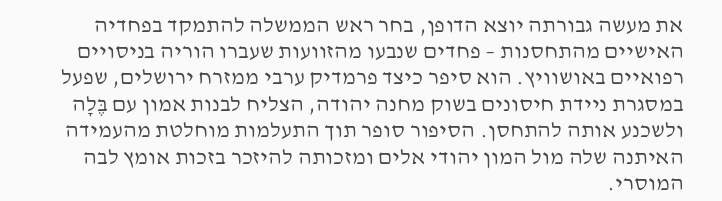את מעשה גבורתה יוצא הדופן, בחר ראש הממשלה להתמקד בפחדיה האישיים מהתחסנות – פחדים שנבעו מהזוועות שעברו הוריה בניסויים רפואיים באושוויץ. הוא סיפר כיצד פרמדיק ערבי ממזרח ירושלים, שפעל במסגרת ניידת חיסונים בשוק מחנה יהודה, הצליח לבנות אמון עם בֶּלָה ולשכנע אותה להתחסן. הסיפור סופר תוך התעלמות מוחלטת מהעמידה האיתנה שלה מול המון יהודי אלים ומזכותה להיזכר בזכות אומץ לבה המוסרי.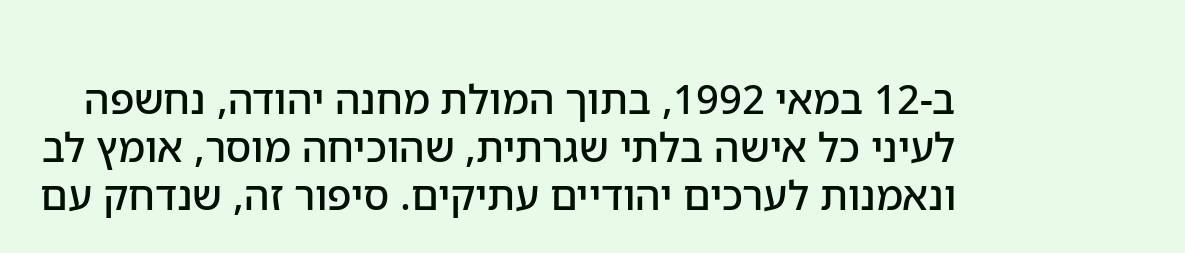ב-12 במאי 1992, בתוך המולת מחנה יהודה, נחשפה לעיני כל אישה בלתי שגרתית, שהוכיחה מוסר, אומץ לב ונאמנות לערכים יהודיים עתיקים. סיפור זה, שנדחק עם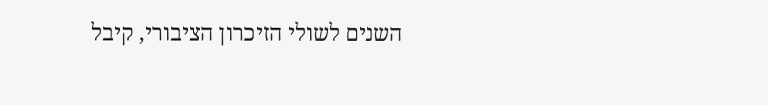השנים לשולי הזיכרון הציבורי, קיבל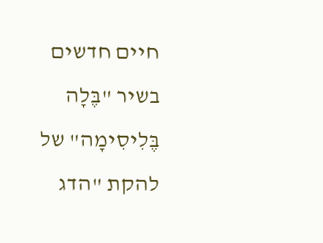חיים חדשים בשיר "בֶּלָה בֶּלִיסִימָה" של להקת "הדג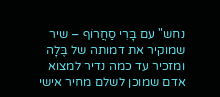נחש" עם בָּרִי סַחֲרוֹף – שיר שמוקיר את דמותה של בֶּלָה ומזכיר עד כמה נדיר למצוא אדם שמוכן לשלם מחיר אישי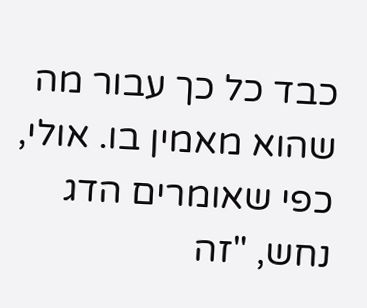כבד כל כך עבור מה שהוא מאמין בו. אולי, כפי שאומרים הדג נחש, "זה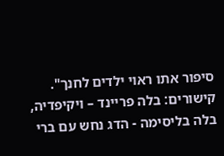סיפור אתו ראוי ילדים לחנך".
קישורים: בלה פריינד – ויקיפדיה, בלה בליסימה - הדג נחש עם ברי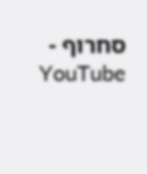סחרוף - YouTube